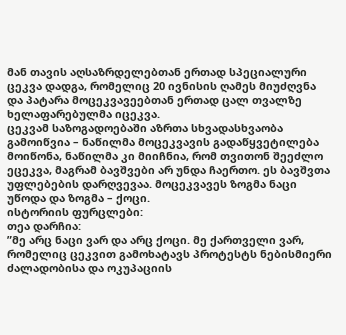მან თავის აღსაზრდელებთან ერთად სპეციალური ცეკვა დადგა, რომელიც 20 ივნისის ღამეს მიუძღვნა და პატარა მოცეკვავეებთან ერთად ცალ თვალზე ხელაფარებულმა იცეკვა.
ცეკვამ საზოგადოებაში აზრთა სხვადასხვაობა გამოიწვია – ნაწილმა მოცეკვავის გადაწყვეტილება მოიწონა, ნაწილმა კი მიიჩნია, რომ თვითონ შეეძლო ეცეკვა, მაგრამ ბავშვები არ უნდა ჩაერთო. ეს ბავშვთა უფლებების დარღვევაა. მოცეკვავეს ზოგმა ნაცი უწოდა და ზოგმა – ქოცი.
ისტორიის ფურცლები:
თეა დარჩია:
”მე არც ნაცი ვარ და არც ქოცი. მე ქართველი ვარ, რომელიც ცეკვით გამოხატავს პროტესტს ნებისმიერი ძალადობისა და ოკუპაციის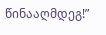წინააღმდეგ!”